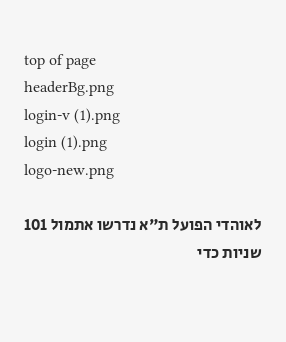top of page
headerBg.png
login-v (1).png
login (1).png
logo-new.png

לאוהדי הפועל ת"א נדרשו אתמול 101 שניות כדי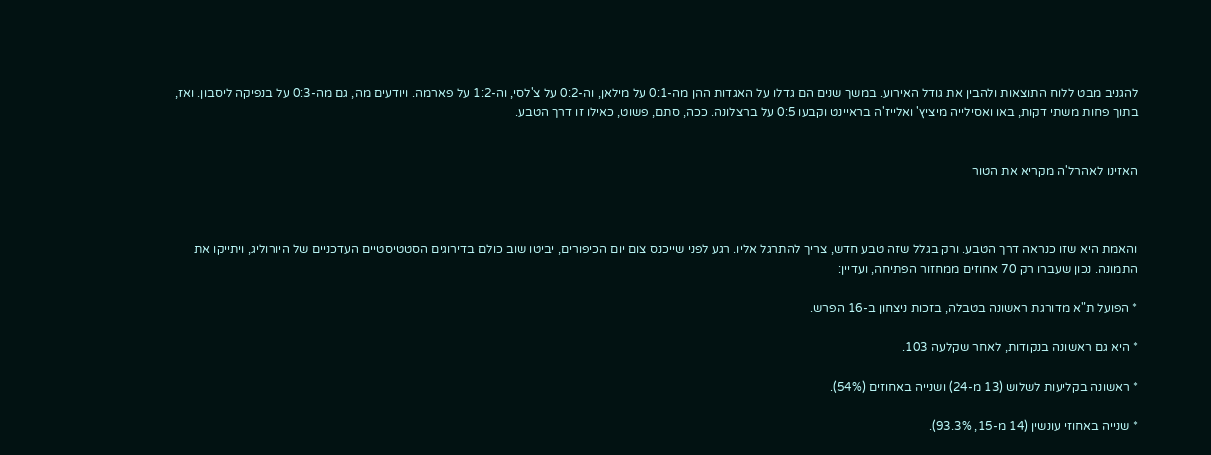להגניב מבט ללוח התוצאות ולהבין את גודל האירוע. במשך שנים הם גדלו על האגדות ההן מה-0:1 על מילאן, וה-0:2 על צ'לסי, וה-1:2 על פארמה. ויודעים מה, גם מה-0:3 על בנפיקה ליסבון. ואז, בתוך פחות משתי דקות, באו ואסילייה מיציץ' ואלייז'ה בראיינט וקבעו 0:5 על ברצלונה. ככה, סתם, פשוט, כאילו זו דרך הטבע.


האזינו לאהרל'ה מקריא את הטור



והאמת היא שזו כנראה דרך הטבע. ורק בגלל שזה טבע חדש, צריך להתרגל אליו. רגע לפני שייכנס צום יום הכיפורים, יביטו שוב כולם בדירוגים הסטטיסטיים העדכניים של היורוליג, ויתייקו את התמונה. נכון שעברו רק 70 אחוזים ממחזור הפתיחה, ועדיין:

* הפועל ת"א מדורגת ראשונה בטבלה, בזכות ניצחון ב-16 הפרש.

* היא גם ראשונה בנקודות, לאחר שקלעה 103.

* ראשונה בקליעות לשלוש (13 מ-24) ושנייה באחוזים (54%).

* שנייה באחוזי עונשין (14 מ-15, 93.3%).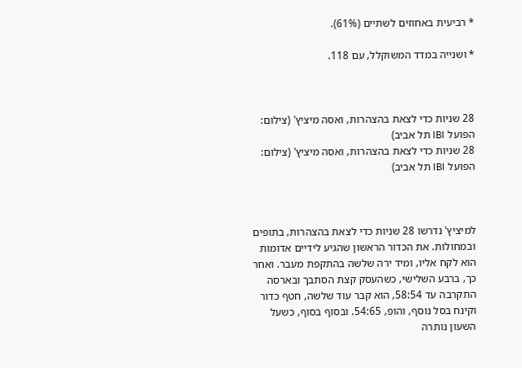* רביעית באחוזים לשתיים (61%).

* ושנייה במדד המשוקלל, עם 118.



28 שניות כדי לצאת בהצהרות, ואסה מיציץ' (צילום: הפועל IBI תל אביב)
28 שניות כדי לצאת בהצהרות, ואסה מיציץ' (צילום: הפועל IBI תל אביב)



למיציץ' נדרשו 28 שניות כדי לצאת בהצהרות, בתופים ובמחולות. את הכדור הראשון שהגיע לידיים אדומות הוא לקח אליו, ומיד ירה שלשה בהתקפת מעבר. ואחר כך, ברבע השלישי, כשהעסק קצת הסתבך ובארסה התקרבה עד 58:54, הוא קבר עוד שלשה, חטף כדור וקינח בסל נוסף, והופ, 54:65. ובסוף בסוף, כשעל השעון נותרה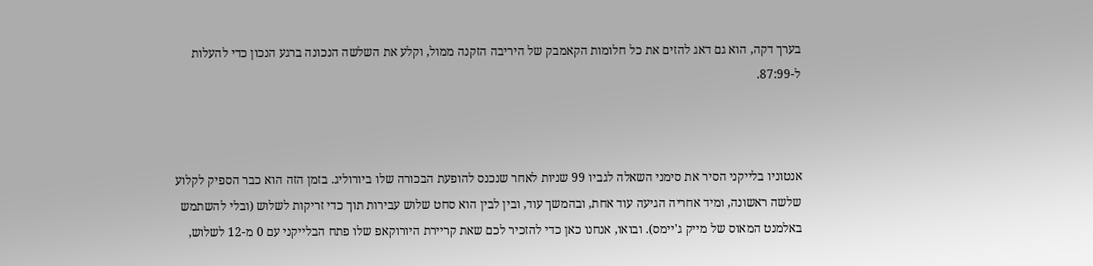בערך דקה, הוא גם דאג להזים את כל חלומות הקאמבק של היריבה הזקנה ממול, וקלע את השלשה הנכונה ברגע הנכון כדי להעלות ל-87:99.



אנטוניו בלייקני הסיר את סימני השאלה לגביו 99 שניות לאחר שנכנס להופעת הבכורה שלו ביורוליג. בזמן הזה הוא כבר הספיק לקלוע שלשה ראשונה, ומיד אחריה הגיעה עוד אחת, ובהמשך עוד, ובין לבין הוא סחט שלוש עבירות תוך כדי זריקות לשלוש (ובלי להשתמש באלמנט המאוס של מייק ג'יימס). ובואו, אנחנו כאן כדי להזכיר לכם שאת קריירת היורוקאפ שלו פתח הבלייקני עם 0 מ-12 לשלוש,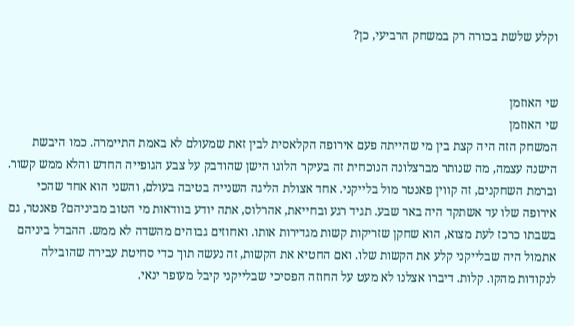וקלע שלשת בכורה רק במשחק הרביעי, כן?


שי האוזמן
שי האוזמן
המשחק הזה היה קצת בין מי שהייתה פעם אירופה הקלאסית לבין זאת שמעולם לא באמת התיימרה. כמו היבשת הישנה עצמה, מה שנותר מברצלונה הנוכחית זה בעיקר הלוגו הישן שהודבק על צבע הגופייה החדש והלא ממש קשור. וברמת השחקנים, זה קווין פאנטר מול בלייקני. אחד אצולת הליגה השנייה בטיבה בעולם, והשני הוא אחד שהכי אירופה שלו עד אשתקד היה באר שבע. תגיד רגע ובחייאת, אהרלוס, אתה יודע בוודאות מי הטוב מביניהם? פאנטר, גם בשבתו כרכז לעת מצוא, הוא שחקן שזריקות קשות מגדירות אותו. ואחוזים גבוהים מהשדה לא ממש. ההבדל ביניהם אתמול היה שבלייקני קלע את הקשות שלו. ואם החטיא את הקשות, זה נעשה תוך כדי סחיטת עבירה שהובילה לנקודות מהקו. קלות. דיברו אצלנו לא מעט על החוזה הפסיכי שבלייקני קיבל מעופר ינאי.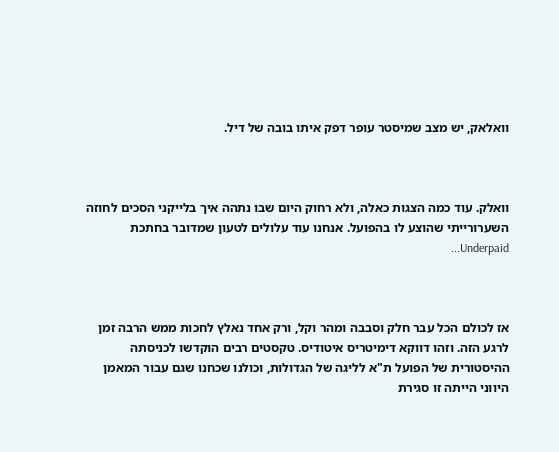וואלאק, יש מצב שמיסטר עופר דפק איתו בובה של דיל.



וואלק. עוד כמה הצגות כאלה, ולא רחוק היום שבו נתהה איך בלייקני הסכים לחוזה השערורייתי שהוצע לו בהפועל. אנחנו עוד עלולים לטעון שמדובר בחתכת Underpaid...



אז לכולם הכל עבר חלק וסבבה ומהר וקל, ורק אחד נאלץ לחכות ממש הרבה זמן לרגע הזה. וזהו דווקא דימיטריס איטודיס. טקסטים רבים הוקדשו לכניסתה ההיסטורית של הפועל ת"א לליגה של הגדולות, וכולנו שכחנו שגם עבור המאמן היווני הייתה זו סגירת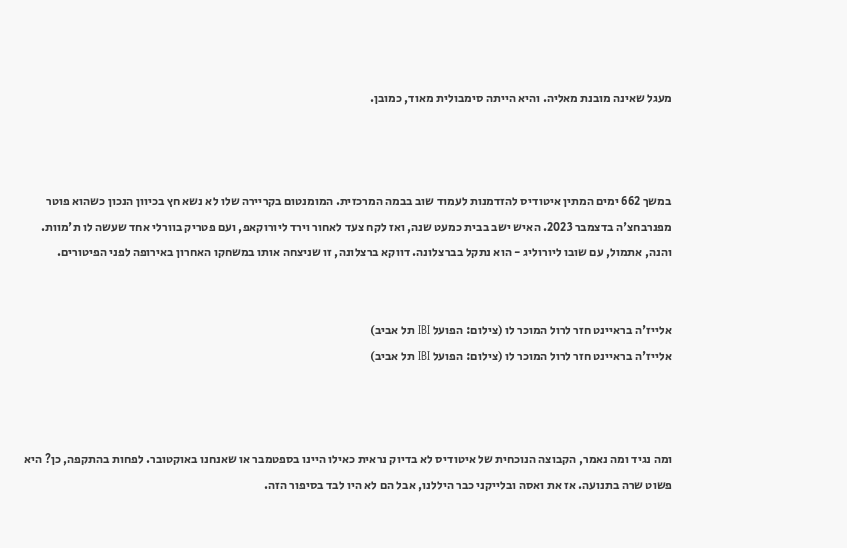מעגל שאינה מובנת מאליה. והיא הייתה סימבולית מאוד, כמובן.



במשך 662 ימים המתין איטודיס להזדמנות לעמוד שוב בבמה המרכזית. המומנטום בקריירה שלו לא נשא חץ בכיוון הנכון כשהוא פוטר מפנרבחצ'ה בדצמבר 2023. האיש ישב בבית כמעט שנה, ואז לקח צעד לאחור וירד ליורוקאפ, ועם פטריק בוורלי אחד שעשה לו ת'מוות. והנה, אתמול, עם שובו ליורוליג - הוא נתקל בברצלונה. דווקא ברצלונה, זו שניצחה אותו במשחקו האחרון באירופה לפני הפיטורים.


אלייז'ה בראיינט חזר לרול המוכר לו (צילום: הפועל IBI תל אביב)
אלייז'ה בראיינט חזר לרול המוכר לו (צילום: הפועל IBI תל אביב)



ומה נגיד ומה נאמר, הקבוצה הנוכחית של איטודיס לא בדיוק נראית כאילו היינו בספטמבר או שאנחנו באוקטובר. לפחות בהתקפה, כן? היא פשוט שרה בתנועה. אז את ואסה ובלייקני כבר היללנו, אבל הם לא היו לבד בסיפור הזה.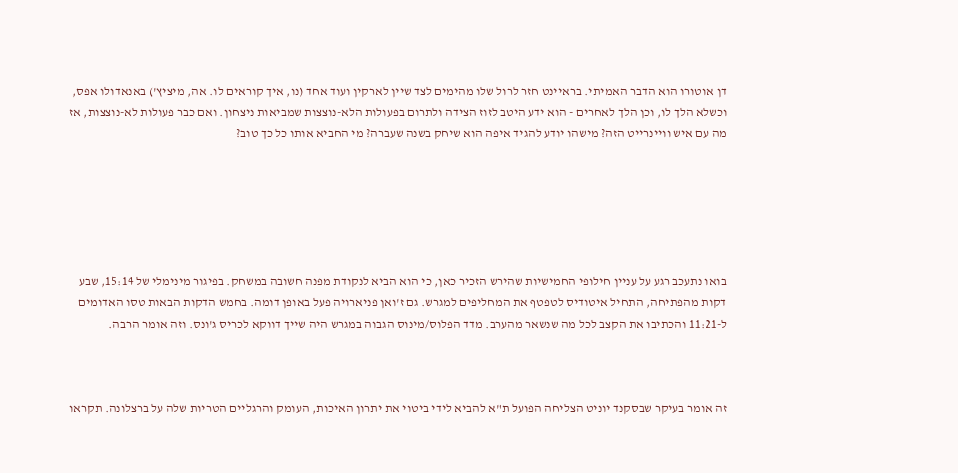דן אוטורו הוא הדבר האמיתי. בראיינט חזר לרול שלו מהימים לצד שיין לארקין ועוד אחד (נו, איך קוראים לו. אה, מיציץ') באנאדולו אפס, וכשלא הלך לו, וכן הלך לאחרים - הוא ידע היטב לזוז הצידה ולתרום בפעולות הלא-נוצצות שמביאות ניצחון. ואם כבר פעולות לא-נוצצות, אז מה עם איש וויינרייט הזה? מישהו יודע להגיד איפה הוא שיחק בשנה שעברה? מי החביא אותו כל כך טוב?






בואו נתעכב רגע על עניין חילופי החמישיות שהירש הזכיר כאן, כי הוא הביא לנקודת מפנה חשובה במשחק. בפיגור מינימלי של 15:14, שבע דקות מהפתיחה, התחיל איטודיס לטפטף את המחליפים למגרש. גם ז'ואן פניארויה פעל באופן דומה. בחמש הדקות הבאות טסו האדומים ל-11:21 והכתיבו את הקצב לכל מה שנשאר מהערב. מדד הפלוס/מינוס הגבוה במגרש היה שייך דווקא לכריס ג'ונס. וזה אומר הרבה.



זה אומר בעיקר שבסקנד יוניט הצליחה הפועל ת"א להביא לידי ביטוי את יתרון האיכות, העומק והרגליים הטריות שלה על ברצלונה. תקראו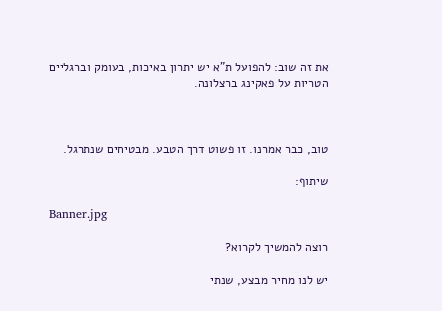את זה שוב: להפועל ת"א יש יתרון באיכות, בעומק וברגליים הטריות על פאקינג ברצלונה.



טוב, כבר אמרנו. זו פשוט דרך הטבע. מבטיחים שנתרגל.

שיתוף:

Banner.jpg

רוצה להמשיך לקרוא?

יש לנו מחיר מבצע, שנתי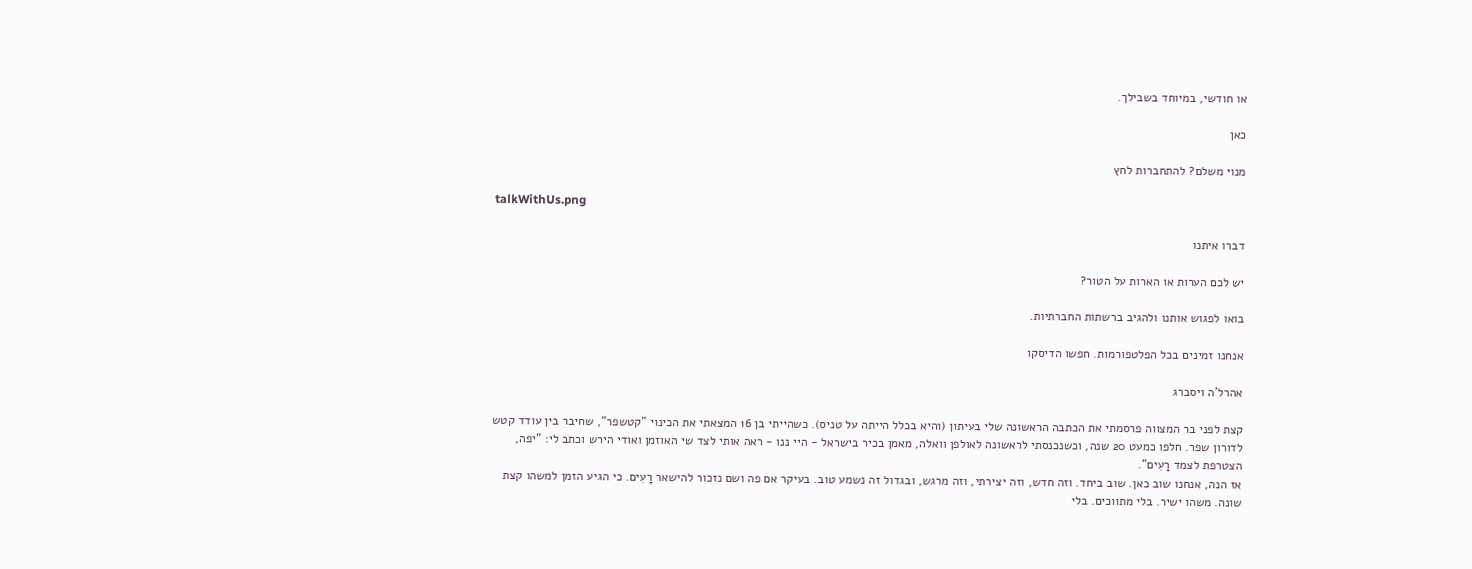או חודשי, במיוחד בשבילך.

כאן

מנוי משלם? להתחברות לחץ

talkWithUs.png

דברו איתנו

יש לכם הערות או הארות על הטור?

בואו לפגוש אותנו ולהגיב ברשתות החברתיות.

אנחנו זמינים בכל הפלטפורמות. חפשו הדיסקו

אהרל'ה ויסברג

קצת לפני בר המצווה פרסמתי את הכתבה הראשונה שלי בעיתון (והיא בכלל הייתה על טניס). כשהייתי בן 16 המצאתי את הכינוי "קטשפר", שחיבר בין עודד קטש לדורון שפר. חלפו כמעט 20 שנה, וכשנכנסתי לראשונה לאולפן וואלה, מאמן בכיר בישראל - היי ננו - ראה אותי לצד שי האוזמן ואודי הירש וכתב לי: "יפה, הצטרפת לצמד רָעִים".
אז הנה, אנחנו שוב כאן. שוב ביחד. וזה חדש, וזה יצירתי, וזה מרגש, ובגדול זה נשמע טוב. בעיקר אם פה ושם נזכור להישאר רָעִים. כי הגיע הזמן למשהו קצת שונה. משהו ישיר. בלי מתווכים. בלי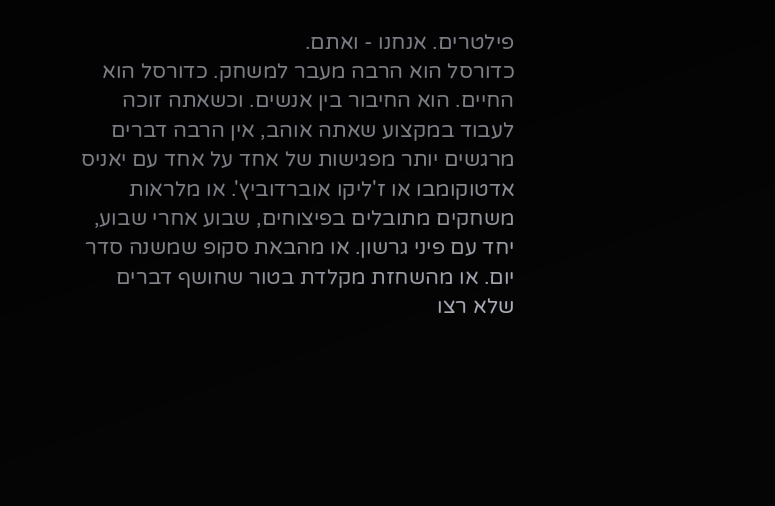פילטרים. אנחנו - ואתם.
כדורסל הוא הרבה מעבר למשחק. כדורסל הוא החיים. הוא החיבור בין אנשים. וכשאתה זוכה לעבוד במקצוע שאתה אוהב, אין הרבה דברים מרגשים יותר מפגישות של אחד על אחד עם יאניס אדטוקומבו או ז'ליקו אוברדוביץ'. או מלראות משחקים מתובלים בפיצוחים, שבוע אחרי שבוע, יחד עם פיני גרשון. או מהבאת סקופ שמשנה סדר יום. או מהשחזת מקלדת בטור שחושף דברים שלא רצו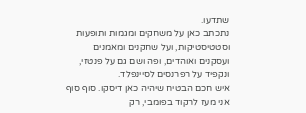שתדעו.
נתכתב כאן על משחקים ומגמות ותופעות וסטטיסטיקות, ועל שחקנים ומאמנים ועסקנים ואוהדים, ופה ושם גם על פנטזי, ונקפיד על רפרנסים לסיינפלד.
איש חכם הבטיח שיהיה כאן דיסקו. סוף סוף אני מעז לרקוד בפומבי, רק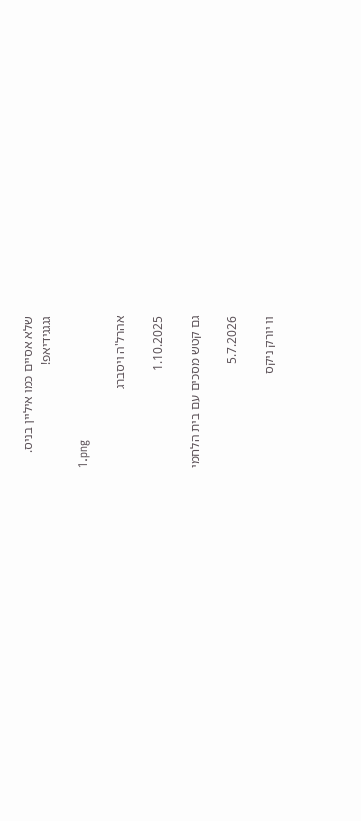שלא אסיים כמו איליין בניס.
גגגגידיאפ!

1.png

אהרל'ה ויסברג

1.10.2025

גם קטש מסכים עם בית הלחמי

5.7.2026

וו יורק ניקס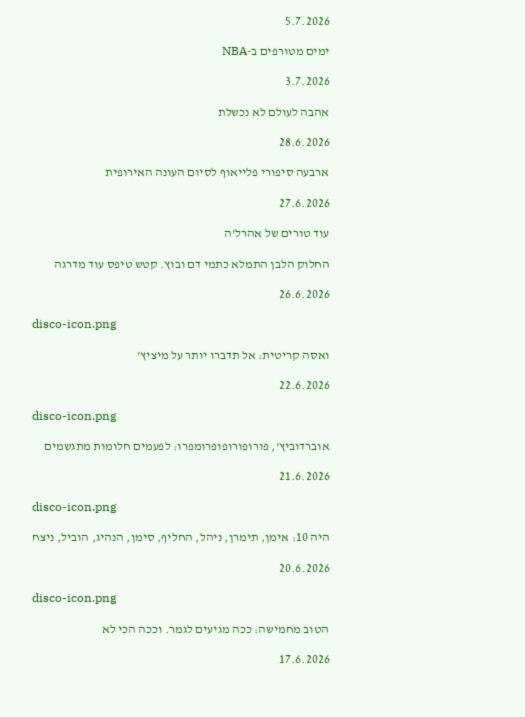5.7.2026

ימים מטורפים ב-NBA

3.7.2026

אהבה לעולם לא נכשלת

28.6.2026

ארבעה סיפורי פלייאוף לסיום העונה האירופית

27.6.2026

עוד טורים של אהרל'ה

החלוק הלבן התמלא כתמי דם ובוץ. קטש טיפס עוד מדרגה

26.6.2026

disco-icon.png

ואסה קריטית: אל תדברו יותר על מיציץ'

22.6.2026

disco-icon.png

אוברדוביץ', פורופורופופרומפרו: לפעמים חלומות מתגשמים

21.6.2026

disco-icon.png

היה 10: אימן, תימרן, ניהל, החליף, סימן, הנהיג, הוביל, ניצח

20.6.2026

disco-icon.png

הטוב מחמישה: ככה מגיעים לגמר. וככה הכי לא

17.6.2026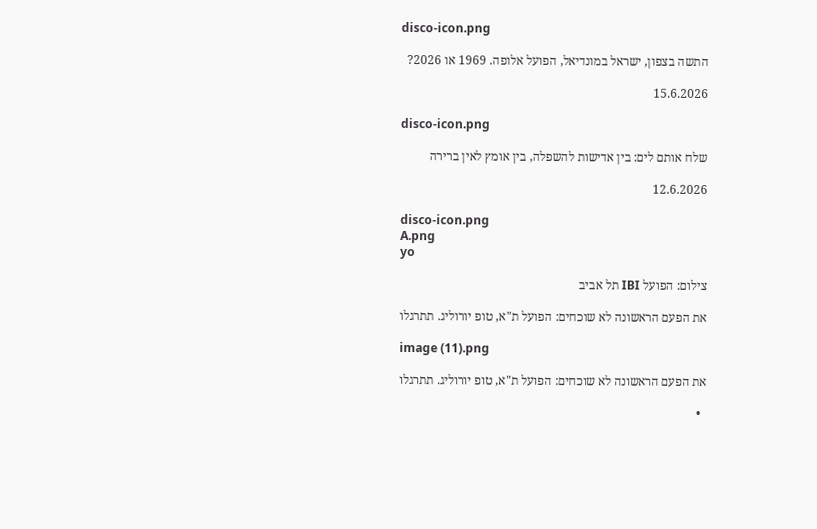disco-icon.png

התשה בצפון, ישראל במונדיאל, הפועל אלופה. 1969 או 2026?

15.6.2026

disco-icon.png

שלח אותם לים: בין אדישות להשפלה, בין אומץ לאין ברירה

12.6.2026

disco-icon.png
A.png
yo

צילום: הפועל IBI תל אביב

את הפעם הראשונה לא שוכחים: הפועל ת"א, טופ יורוליג. תתרגלו

image (11).png

את הפעם הראשונה לא שוכחים: הפועל ת"א, טופ יורוליג. תתרגלו

  •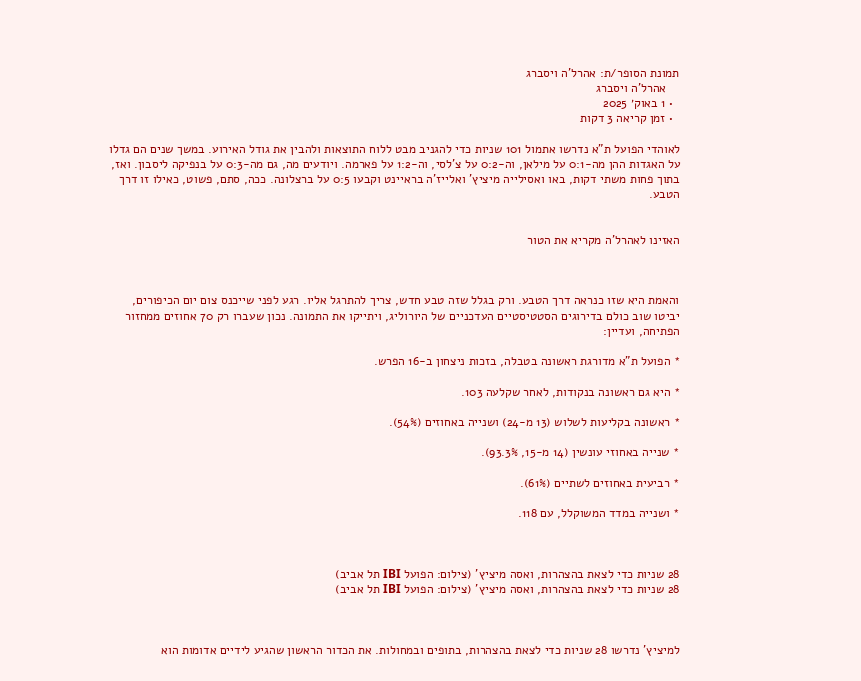תמונת הסופר/ת: אהרל'ה ויסברג
    אהרל'ה ויסברג
  • 1 באוק׳ 2025
  • זמן קריאה 3 דקות

לאוהדי הפועל ת"א נדרשו אתמול 101 שניות כדי להגניב מבט ללוח התוצאות ולהבין את גודל האירוע. במשך שנים הם גדלו על האגדות ההן מה-0:1 על מילאן, וה-0:2 על צ'לסי, וה-1:2 על פארמה. ויודעים מה, גם מה-0:3 על בנפיקה ליסבון. ואז, בתוך פחות משתי דקות, באו ואסילייה מיציץ' ואלייז'ה בראיינט וקבעו 0:5 על ברצלונה. ככה, סתם, פשוט, כאילו זו דרך הטבע.


האזינו לאהרל'ה מקריא את הטור



והאמת היא שזו כנראה דרך הטבע. ורק בגלל שזה טבע חדש, צריך להתרגל אליו. רגע לפני שייכנס צום יום הכיפורים, יביטו שוב כולם בדירוגים הסטטיסטיים העדכניים של היורוליג, ויתייקו את התמונה. נכון שעברו רק 70 אחוזים ממחזור הפתיחה, ועדיין:

* הפועל ת"א מדורגת ראשונה בטבלה, בזכות ניצחון ב-16 הפרש.

* היא גם ראשונה בנקודות, לאחר שקלעה 103.

* ראשונה בקליעות לשלוש (13 מ-24) ושנייה באחוזים (54%).

* שנייה באחוזי עונשין (14 מ-15, 93.3%).

* רביעית באחוזים לשתיים (61%).

* ושנייה במדד המשוקלל, עם 118.



28 שניות כדי לצאת בהצהרות, ואסה מיציץ' (צילום: הפועל IBI תל אביב)
28 שניות כדי לצאת בהצהרות, ואסה מיציץ' (צילום: הפועל IBI תל אביב)



למיציץ' נדרשו 28 שניות כדי לצאת בהצהרות, בתופים ובמחולות. את הכדור הראשון שהגיע לידיים אדומות הוא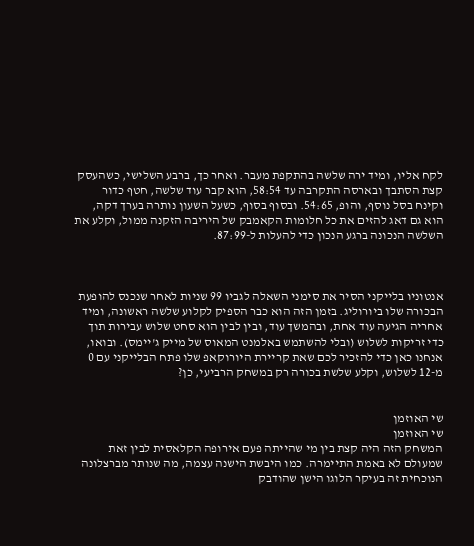לקח אליו, ומיד ירה שלשה בהתקפת מעבר. ואחר כך, ברבע השלישי, כשהעסק קצת הסתבך ובארסה התקרבה עד 58:54, הוא קבר עוד שלשה, חטף כדור וקינח בסל נוסף, והופ, 54:65. ובסוף בסוף, כשעל השעון נותרה בערך דקה, הוא גם דאג להזים את כל חלומות הקאמבק של היריבה הזקנה ממול, וקלע את השלשה הנכונה ברגע הנכון כדי להעלות ל-87:99.



אנטוניו בלייקני הסיר את סימני השאלה לגביו 99 שניות לאחר שנכנס להופעת הבכורה שלו ביורוליג. בזמן הזה הוא כבר הספיק לקלוע שלשה ראשונה, ומיד אחריה הגיעה עוד אחת, ובהמשך עוד, ובין לבין הוא סחט שלוש עבירות תוך כדי זריקות לשלוש (ובלי להשתמש באלמנט המאוס של מייק ג'יימס). ובואו, אנחנו כאן כדי להזכיר לכם שאת קריירת היורוקאפ שלו פתח הבלייקני עם 0 מ-12 לשלוש, וקלע שלשת בכורה רק במשחק הרביעי, כן?


שי האוזמן
שי האוזמן
המשחק הזה היה קצת בין מי שהייתה פעם אירופה הקלאסית לבין זאת שמעולם לא באמת התיימרה. כמו היבשת הישנה עצמה, מה שנותר מברצלונה הנוכחית זה בעיקר הלוגו הישן שהודבק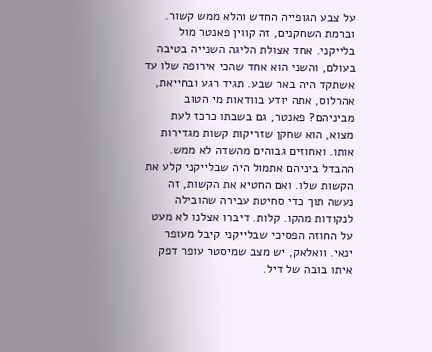על צבע הגופייה החדש והלא ממש קשור. וברמת השחקנים, זה קווין פאנטר מול בלייקני. אחד אצולת הליגה השנייה בטיבה בעולם, והשני הוא אחד שהכי אירופה שלו עד אשתקד היה באר שבע. תגיד רגע ובחייאת, אהרלוס, אתה יודע בוודאות מי הטוב מביניהם? פאנטר, גם בשבתו כרכז לעת מצוא, הוא שחקן שזריקות קשות מגדירות אותו. ואחוזים גבוהים מהשדה לא ממש. ההבדל ביניהם אתמול היה שבלייקני קלע את הקשות שלו. ואם החטיא את הקשות, זה נעשה תוך כדי סחיטת עבירה שהובילה לנקודות מהקו. קלות. דיברו אצלנו לא מעט על החוזה הפסיכי שבלייקני קיבל מעופר ינאי. וואלאק, יש מצב שמיסטר עופר דפק איתו בובה של דיל.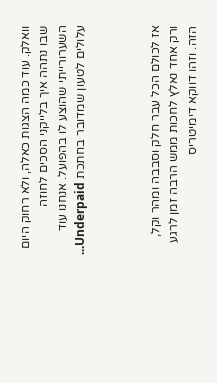וואלק. עוד כמה הצגות כאלה, ולא רחוק היום שבו נתהה איך בלייקני הסכים לחוזה השערורייתי שהוצע לו בהפועל. אנחנו עוד עלולים לטעון שמדובר בחתכת Underpaid...



אז לכולם הכל עבר חלק וסבבה ומהר וקל, ורק אחד נאלץ לחכות ממש הרבה זמן לרגע הזה. וזהו דווקא דימיטריס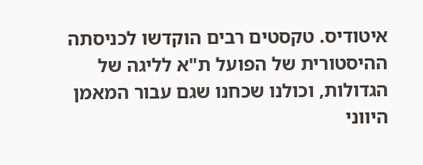איטודיס. טקסטים רבים הוקדשו לכניסתה ההיסטורית של הפועל ת"א לליגה של הגדולות, וכולנו שכחנו שגם עבור המאמן היווני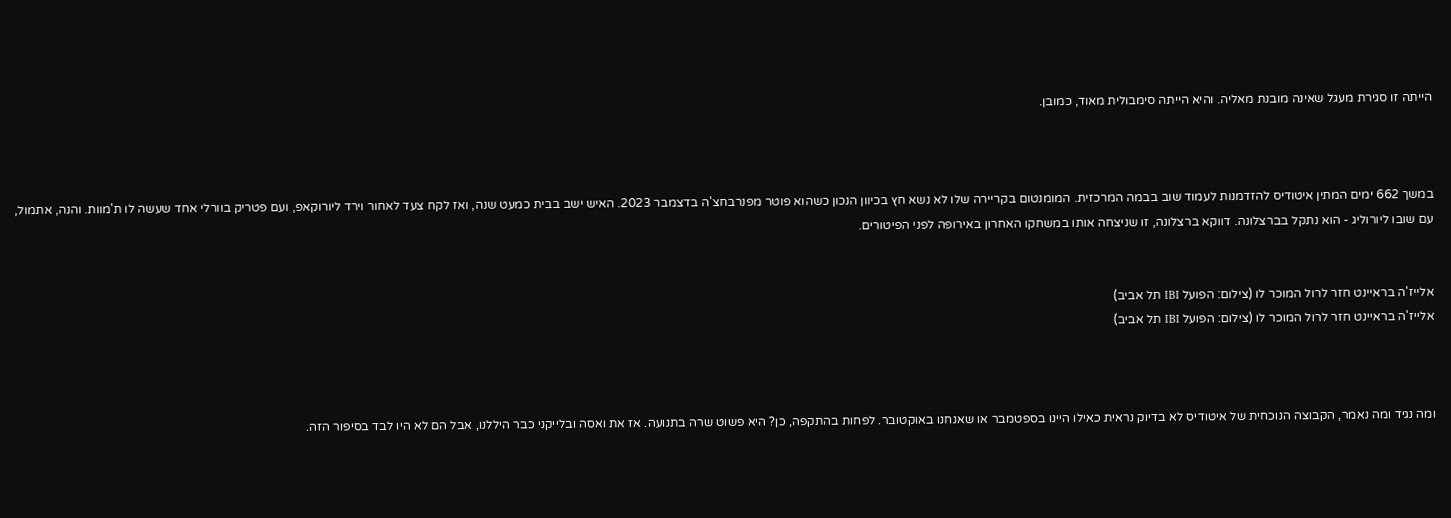הייתה זו סגירת מעגל שאינה מובנת מאליה. והיא הייתה סימבולית מאוד, כמובן.



במשך 662 ימים המתין איטודיס להזדמנות לעמוד שוב בבמה המרכזית. המומנטום בקריירה שלו לא נשא חץ בכיוון הנכון כשהוא פוטר מפנרבחצ'ה בדצמבר 2023. האיש ישב בבית כמעט שנה, ואז לקח צעד לאחור וירד ליורוקאפ, ועם פטריק בוורלי אחד שעשה לו ת'מוות. והנה, אתמול, עם שובו ליורוליג - הוא נתקל בברצלונה. דווקא ברצלונה, זו שניצחה אותו במשחקו האחרון באירופה לפני הפיטורים.


אלייז'ה בראיינט חזר לרול המוכר לו (צילום: הפועל IBI תל אביב)
אלייז'ה בראיינט חזר לרול המוכר לו (צילום: הפועל IBI תל אביב)



ומה נגיד ומה נאמר, הקבוצה הנוכחית של איטודיס לא בדיוק נראית כאילו היינו בספטמבר או שאנחנו באוקטובר. לפחות בהתקפה, כן? היא פשוט שרה בתנועה. אז את ואסה ובלייקני כבר היללנו, אבל הם לא היו לבד בסיפור הזה.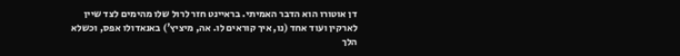דן אוטורו הוא הדבר האמיתי. בראיינט חזר לרול שלו מהימים לצד שיין לארקין ועוד אחד (נו, איך קוראים לו. אה, מיציץ') באנאדולו אפס, וכשלא הלך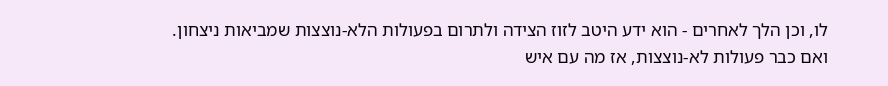לו, וכן הלך לאחרים - הוא ידע היטב לזוז הצידה ולתרום בפעולות הלא-נוצצות שמביאות ניצחון. ואם כבר פעולות לא-נוצצות, אז מה עם איש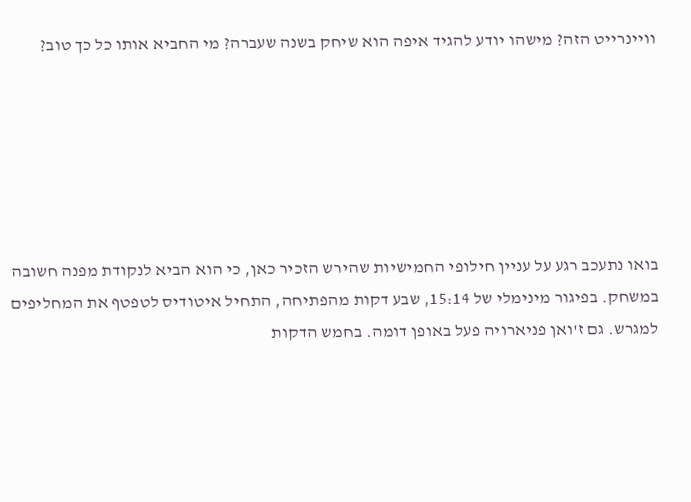וויינרייט הזה? מישהו יודע להגיד איפה הוא שיחק בשנה שעברה? מי החביא אותו כל כך טוב?






בואו נתעכב רגע על עניין חילופי החמישיות שהירש הזכיר כאן, כי הוא הביא לנקודת מפנה חשובה במשחק. בפיגור מינימלי של 15:14, שבע דקות מהפתיחה, התחיל איטודיס לטפטף את המחליפים למגרש. גם ז'ואן פניארויה פעל באופן דומה. בחמש הדקות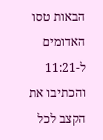הבאות טסו האדומים ל-11:21 והכתיבו את הקצב לכל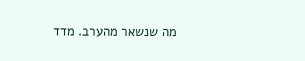מה שנשאר מהערב. מדד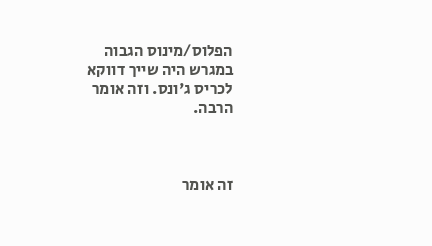הפלוס/מינוס הגבוה במגרש היה שייך דווקא לכריס ג'ונס. וזה אומר הרבה.



זה אומר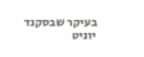בעיקר שבסקנד יוניט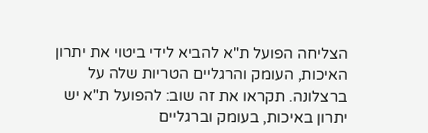הצליחה הפועל ת"א להביא לידי ביטוי את יתרון האיכות, העומק והרגליים הטריות שלה על ברצלונה. תקראו את זה שוב: להפועל ת"א יש יתרון באיכות, בעומק וברגליים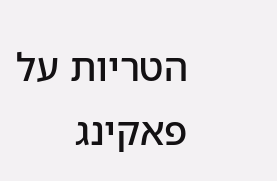הטריות על פאקינג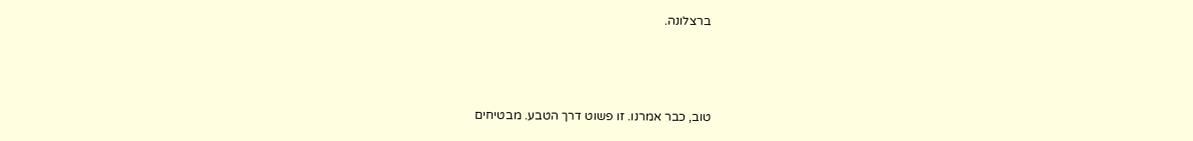ברצלונה.



טוב, כבר אמרנו. זו פשוט דרך הטבע. מבטיחים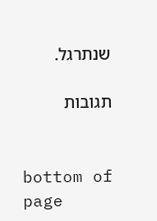שנתרגל.

תגובות


bottom of page